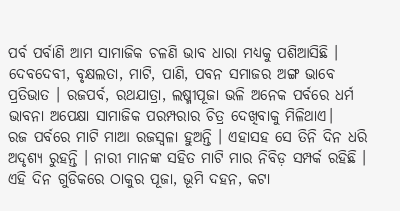ପର୍ବ ପର୍ବାଣି ଆମ ସାମାଜିକ ଚଳଣି ଭାବ ଧାରା ମଧ୍ୟକୁ ପଶିଆସିଛି । ଦେବଦେବୀ, ବୃକ୍ଷଲତା, ମାଟି, ପାଣି, ପବନ ସମାଜର ଅଙ୍ଗ ଭାବେ ପ୍ରତିଭାତ । ରଜପର୍ବ, ରଥଯାତ୍ରା, ଲଷ୍ମୀପୂଜା ଭଳି ଅନେକ ପର୍ବରେ ଧର୍ମ ଭାବନା ଅପେକ୍ଷା ସାମାଜିକ ପରମ୍ପରାର ଚିତ୍ର ଦେଖିବାକୁ ମିଳିଥାଏ।
ରଜ ପର୍ବରେ ମାଟି ମାଆ ରଜସ୍ୱଳା ହୁଅନ୍ତି । ଏହାସହ ସେ ତିନି ଦିନ ଧରି ଅଦୃଶ୍ୟ ରୁହନ୍ତି । ନାରୀ ମାନଙ୍କ ସହିତ ମାଟି ମାର ନିବିଡ଼ ସମ୍ପର୍କ ରହିଛି ।
ଏହି ଦିନ ଗୁଡିକରେ ଠାକୁର ପୂଜା, ଭୂମି ଦହନ, କଟା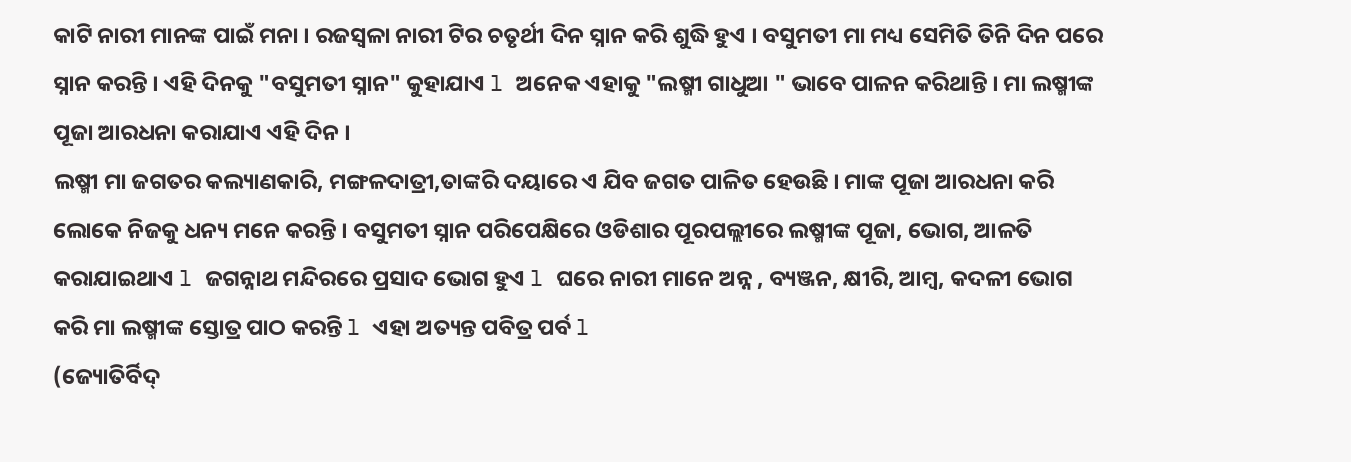କାଟି ନାରୀ ମାନଙ୍କ ପାଇଁ ମନା । ରଜସ୍ବଳା ନାରୀ ଟିର ଚତୃର୍ଥୀ ଦିନ ସ୍ନାନ କରି ଶୁଦ୍ଧି ହୁଏ । ବସୁମତୀ ମା ମଧ୍ୟ ସେମିତି ତିନି ଦିନ ପରେ ସ୍ନାନ କରନ୍ତି । ଏହି ଦିନକୁ "ବସୁମତୀ ସ୍ନାନ" କୁହାଯାଏ l ଅନେକ ଏହାକୁ "ଲଷ୍ମୀ ଗାଧୁଆ " ଭାବେ ପାଳନ କରିଥାନ୍ତି । ମା ଲଷ୍ମୀଙ୍କ ପୂଜା ଆରଧନା କରାଯାଏ ଏହି ଦିନ ।
ଲଷ୍ମୀ ମା ଜଗତର କଲ୍ୟାଣକାରି, ମଙ୍ଗଳଦାତ୍ରୀ,ତାଙ୍କରି ଦୟାରେ ଏ ଯିବ ଜଗତ ପାଳିତ ହେଉଛି । ମାଙ୍କ ପୂଜା ଆରଧନା କରି ଲୋକେ ନିଜକୁ ଧନ୍ୟ ମନେ କରନ୍ତି । ବସୁମତୀ ସ୍ନାନ ପରିପେକ୍ଷିରେ ଓଡିଶାର ପୂରପଲ୍ଲୀରେ ଲଷ୍ମୀଙ୍କ ପୂଜା, ଭୋଗ, ଆଳତି କରାଯାଇଥାଏ l ଜଗନ୍ନାଥ ମନ୍ଦିରରେ ପ୍ରସାଦ ଭୋଗ ହୁଏ l ଘରେ ନାରୀ ମାନେ ଅନ୍ନ , ବ୍ୟଞ୍ଜନ, କ୍ଷୀରି, ଆମ୍ବ, କଦଳୀ ଭୋଗ କରି ମା ଲଷ୍ମୀଙ୍କ ସ୍ତୋତ୍ର ପାଠ କରନ୍ତି l ଏହା ଅତ୍ୟନ୍ତ ପବିତ୍ର ପର୍ବ l
(ଜ୍ୟୋତିର୍ବିଦ୍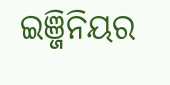ଇଞ୍ଜିନିୟର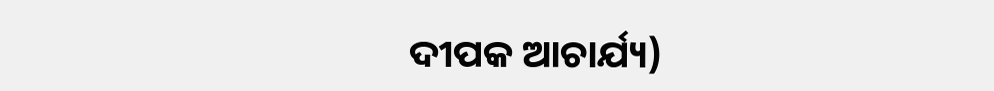ଦୀପକ ଆଚାର୍ଯ୍ୟ)